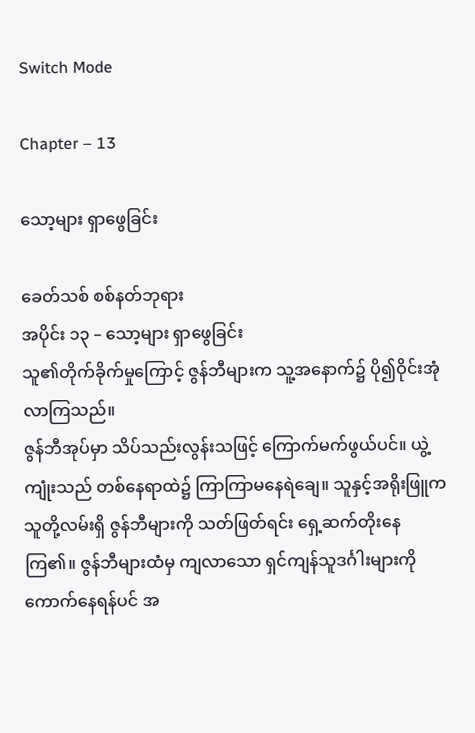Switch Mode

Chapter – 13

သော့များ ရှာဖွေခြင်း

ခေတ်သစ် စစ်နတ်ဘုရား
အပိုင်း ၁၃ – သော့များ ရှာဖွေခြင်း
သူ၏တိုက်ခိုက်မှုကြောင့် ဇွန်ဘီများက သူ့အနောက်၌ ပို၍ဝိုင်းအုံလာကြသည်။
ဇွန်ဘီအုပ်မှာ သိပ်သည်းလွန်းသဖြင့် ကြောက်မက်ဖွယ်ပင်။ ယွဲ့ကျုံးသည် ‌တစ်နေရာထဲ၌ ကြာကြာမနေရဲချေ။ သူနှင့်အရိုးဖြူက သူတို့လမ်းရှိ ဇွန်ဘီများကို သတ်ဖြတ်ရင်း ရှေ့ဆက်တိုးနေကြ၏။ ဇွန်ဘီများထံမှ ကျလာသော ရှင်ကျန်သူဒင်္ဂါးများကို ကောက်နေရန်ပင် အ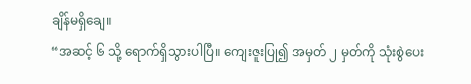ချိန်မရှိချေ။
“အဆင့် ၆ သို့ ရောက်ရှိသွားပါပြီ။ ကျေးဇူးပြု၍ အမှတ် ၂ မှတ်ကို သုံးစွဲပေး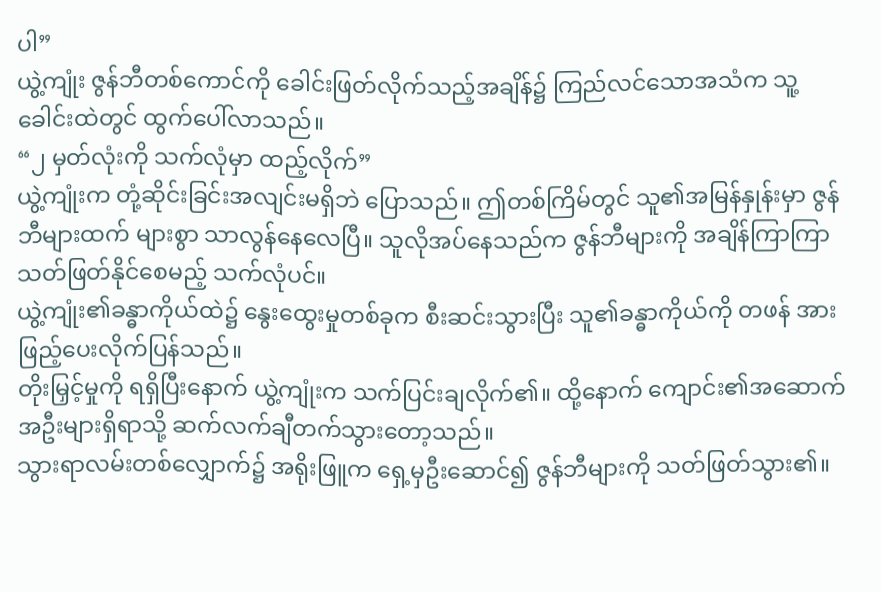ပါ”
ယွဲ့ကျုံး ဇွန်ဘီတစ်ကောင်ကို ခေါင်းဖြတ်လိုက်သည့်အချိန်၌ ကြည်လင်သောအသံက သူ့ခေါင်းထဲတွင် ထွက်ပေါ်လာသည်။
“၂ မှတ်လုံးကို သက်လုံမှာ ထည့်လိုက်”
ယွဲ့ကျုံးက တုံ့ဆိုင်းခြင်းအလျင်းမရှိဘဲ ပြောသည်။ ဤတစ်ကြိမ်တွင် သူ၏အမြန်နှုန်းမှာ ဇွန်ဘီများထက် များစွာ သာလွန်နေလေပြီ။ သူလိုအပ်နေသည်က ဇွန်ဘီများကို အချိန်ကြာကြာ သတ်ဖြတ်နိုင်စေမည့် သက်လုံပင်။
ယွဲ့ကျုံး၏ခန္ဓာကိုယ်ထဲ၌ နွေးထွေးမှုတစ်ခုက စီးဆင်းသွားပြီး သူ၏ခန္ဓာကိုယ်ကို တဖန် အားဖြည့်ပေးလိုက်ပြန်သည်။
တိုးမြှင့်မှုကို ရရှိပြီးနောက် ယွဲ့ကျုံးက သက်ပြင်းချလိုက်၏။ ထို့နောက် ‌ကျောင်း၏အဆောက်အဦးများရှိရာသို့ ဆက်လက်ချီတက်သွားတော့သည်။
သွားရာလမ်းတစ်လျှောက်၌ အရိုးဖြူက ရှေ့မှဦးဆောင်၍ ဇွန်ဘီများကို သတ်ဖြတ်သွား၏။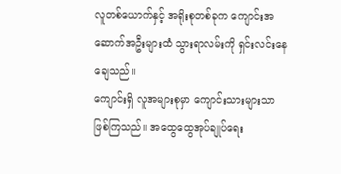လူတစ်ယောက်နှင့် အရိုးစုတစ်ခုက ကျောင်းအဆောက်အဦးများထံ သွားရာလမ်းကို ရှင်းလင်းနေချေသည်။
ကျောင်းရှိ လူအများစုမှာ ကျောင်းသားများသာ ဖြစ်ကြသည်။ ‌အထွေထွေအုပ်ချုပ်ရေး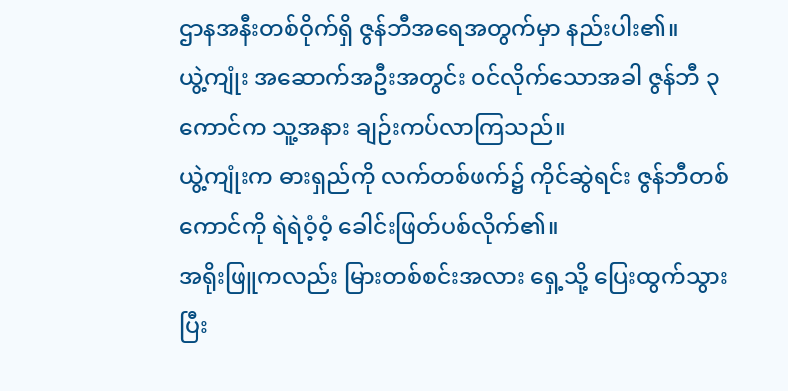ဌာနအနီးတစ်ဝိုက်ရှိ ဇွန်ဘီအရေအတွက်မှာ နည်းပါး၏။
ယွဲ့ကျုံး အဆောက်အဦးအတွင်း ၀င်လိုက်သောအခါ ဇွန်ဘီ ၃ ကောင်က သူ့အနား ချဉ်းကပ်လာကြသည်။
ယွဲ့ကျုံးက ဓားရှည်ကို လက်တစ်ဖက်၌ ကိုင်ဆွဲရင်း ဇွန်ဘီတစ်ကောင်ကို ရဲရဲဝံ့ဝံ့ ခေါင်းဖြတ်ပစ်လိုက်၏။
အရိုးဖြူကလည်း မြားတစ်စင်းအလား ရှေ့သို့ ပြေးထွက်သွားပြီး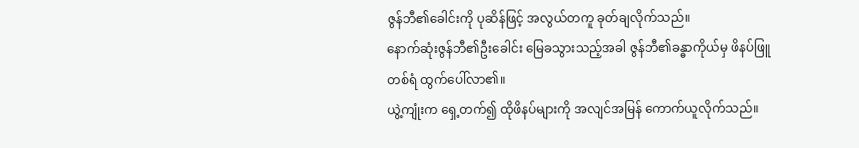ဇွန်ဘီ၏ခေါင်းကို ပုဆိန်ဖြင့် အလွယ်တကူ ခုတ်ချလိုက်သည်။
နောက်ဆုံးဇွန်ဘီ၏ဦးခေါင်း မြေခသွားသည့်အခါ ဇွန်ဘီ၏ခန္ဓာကိုယ်မှ ဖိနပ်ဖြူတစ်ရံ ထွက်ပေါ်လာ၏။
ယွဲ့ကျုံးက‌ ရှေ့တက်၍ ထိုဖိနပ်များကို အလျင်အမြန် ကောက်ယူလိုက်သည်။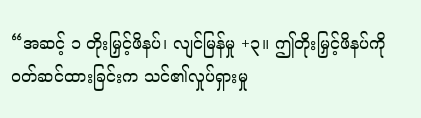“အဆင့် ၁ တိုးမြှင့်ဖိနပ်၊ လျင်မြန်မှု +၃။ ဤတိုးမြှင့်ဖိနပ်ကို ၀တ်ဆင်ထားခြင်းက သင်၏‌လှုပ်ရှားမှု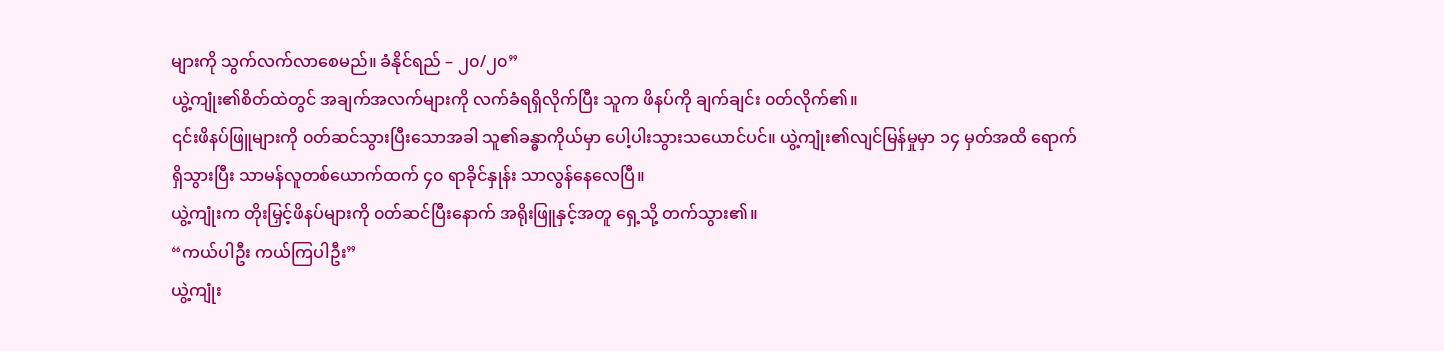များကို သွက်လက်လာစေမည်။ ခံနိုင်ရည် – ၂၀/၂၀”
ယွဲ့ကျုံး၏စိတ်ထဲတွင် အချက်အလက်များကို လက်ခံရရှိလိုက်ပြီး သူက ဖိနပ်ကို ချက်ချင်း ‌၀တ်လိုက်၏။
၎င်းဖိနပ်ဖြူများကို ‌၀တ်ဆင်သွားပြီးသောအခါ သူ၏ခန္ဓာကိုယ်မှာ ပေါ့ပါးသွားသယောင်ပင်။ ယွဲ့ကျုံး၏လျင်မြန်မှုမှာ ၁၄ မှတ်အထိ ရောက်ရှိသွားပြီး သာမန်လူတစ်ယောက်ထက် ၄၀ ရာခိုင်နှုန်း သာလွန်နေလေပြီ။
ယွဲ့ကျုံးက တိုးမြှင့်ဖိနပ်များကို ၀တ်ဆင်ပြီးနောက် အရိုးဖြူနှင့်အတူ ရှေ့သို့ တက်သွား၏။
“ကယ်ပါဦး ကယ်ကြပါဦး”
ယွဲ့ကျုံး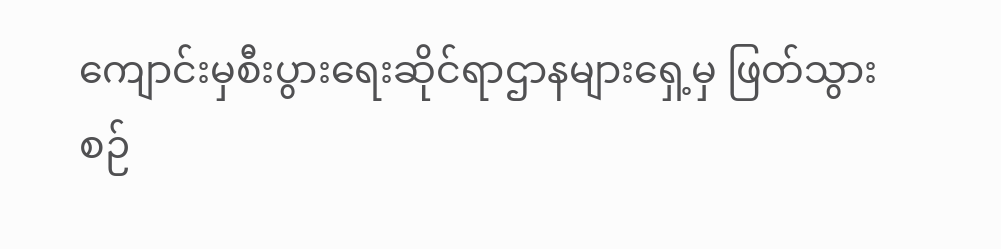ကျောင်းမှစီးပွားရေးဆိုင်ရာဌာနများရှေ့မှ ဖြတ်သွားစဉ်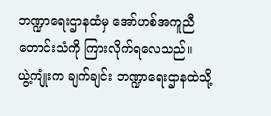ဘဏ္ဍာရေးဌာနထံမှ အော်ဟစ်အကူညီတောင်းသံကို ကြားလိုက်ရလေသည်။
ယွဲ့ကျုံးက ချက်ချင်း ဘဏ္ဍာရေးဌာနထဲသို့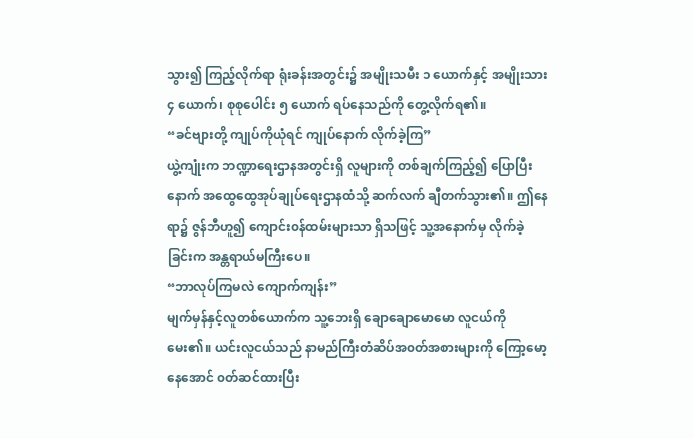သွား၍ ကြည့်လိုက်ရာ ရုံးခန်းအတွင်း၌ အမျိုးသမီး ၁ ယောက်နှင့် အမျိုးသား ၄ ယောက်၊ စုစုပေါင်း ၅ ယောက် ရပ်နေသည်ကို တွေ့လိုက်ရ၏။
“ခင်ဗျားတို့ ကျုပ်ကိုယုံရင် ကျုပ်နောက် လိုက်ခဲ့ကြ”
ယွဲ့ကျုံးက ဘဏ္ဍာရေးဌာနအတွင်းရှိ လူများကို တစ်ချက်ကြည့်၍ ပြောပြီးနောက် အထွေထွေအုပ်ချုပ်ရေးဌာနထံသို့ ဆက်လက် ချီတက်သွား၏။ ဤနေရာ၌ ဇွန်ဘီဟူ၍ ကျောင်း၀န်ထမ်းများသာ ရှိသဖြင့် သူ့အနောက်မှ လိုက်ခဲ့ခြင်းက အန္တရာယ်မကြီးပေ။
“ဘာလုပ်ကြမလဲ ကျောက်ကျန်း”
မျက်မှန်‌နှင့်လူတစ်ယောက်က သူ့ဘေးရှိ ချောချောမောမော လူငယ်ကို မေး၏။ ယင်းလူငယ်သည် နာမည်ကြီးတံဆိပ်အ၀တ်အစားများကို ကြော့မော့နေအောင် ၀တ်ဆင်ထားပြီး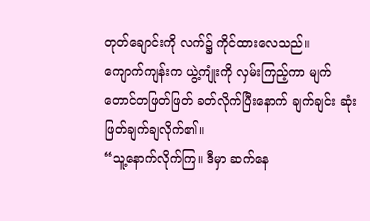တုတ်ချောင်းကို လက်၌ ကိုင်ထားလေသည်။
ကျောက်ကျန်းက ယွဲ့ကျုံးကို လှမ်းကြည့်ကာ မျက်တောင်တဖြတ်ဖြတ် ခတ်လိုက်ပြီးနောက် ချက်ချင်း ဆုံးဖြတ်ချက်ချလိုက်၏။
“သူ့နောက်လိုက်ကြ။ ဒီမှာ ဆက်နေ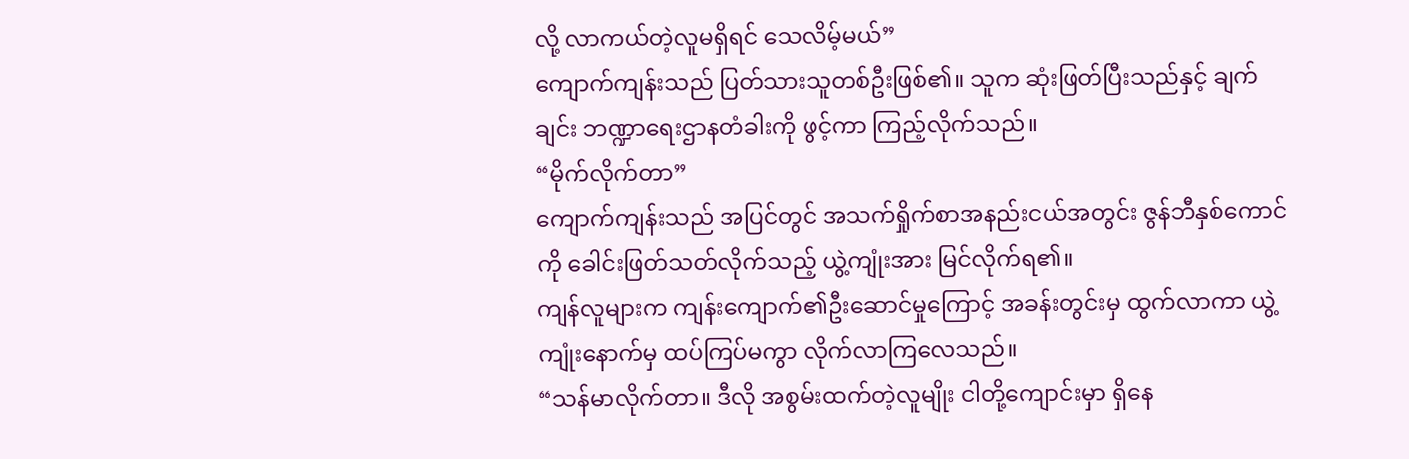လို့ လာကယ်တဲ့လူမရှိရင် သေလိမ့်မယ်”
ကျောက်ကျန်းသည် ပြတ်သားသူတစ်ဦးဖြစ်၏။ သူက ဆုံးဖြတ်ပြီးသည်နှင့် ချက်ချင်း ဘဏ္ဍာရေးဌာနတံခါးကို ဖွင့်ကာ ကြည့်လိုက်သည်။
“မိုက်လိုက်တာ”
ကျောက်ကျန်းသည် အပြင်တွင် အသက်ရှိုက်စာအနည်းငယ်အတွင်း ဇွန်ဘီနှစ်ကောင်ကို ခေါင်းဖြတ်သတ်လိုက်သည့် ယွဲ့ကျုံးအား မြင်လိုက်ရ၏။
ကျန်လူများက ကျန်းကျောက်၏ဦးဆောင်မှုကြောင့် အခန်းတွင်းမှ ထွက်လာကာ ယွဲ့ကျုံးနောက်မှ ထပ်ကြပ်မကွာ လိုက်လာကြလေသည်။
“သန်မာလိုက်တာ။ ဒီလို အစွမ်းထက်တဲ့လူမျိုး ငါတို့ကျောင်းမှာ ရှိနေ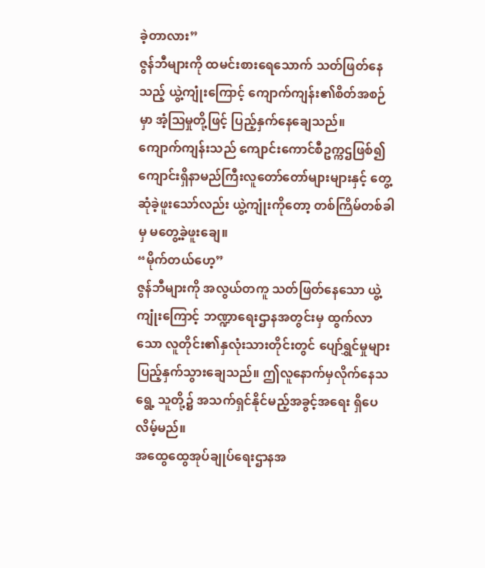ခဲ့တာလား”
ဇွန်ဘီများကို ထမင်းစားရေသောက် သတ်ဖြတ်နေသည့် ယွဲ့ကျုံး‌ကြောင့် ကျောက်ကျန်း၏စိတ်အစဉ်မှာ အံ့ဩမှုတို့ဖြင့် ပြည့်နှက်နေချေသည်။
ကျောက်ကျန်းသည် ကျောင်း‌ကောင်စီဥက္ကဌဖြစ်၍ ကျောင်းရှိနာမည်ကြီးလူ‌တော်တော်များများနှင့် တွေ့ဆုံခဲ့ဖူးသော်လည်း ယွဲ့ကျုံးကိုတော့ တစ်ကြိမ်တစ်ခါမှ မတွေ့ခဲ့ဖူးချေ။
“မိုက်တယ်ဟေ့”
ဇွန်ဘီများကို အလွယ်တကူ သတ်ဖြတ်နေသော ယွဲ့ကျုံးကြောင့် ဘဏ္ဍာရေးဌာနအတွင်းမှ ထွက်လာသော လူတိုင်း၏နှလုံးသားတိုင်းတွင် ပျော်ရွှင်မှုများ ပြည့်နှက်သွားချေသည်။ ဤလူနောက်မှလိုက်နေသရွေ့ သူတို့၌ အသက်ရှင်နိုင်မည့်အခွင့်အရေး ရှိပေလိမ့်မည်။
အထွေထွေအုပ်ချုပ်ရေးဌာနအ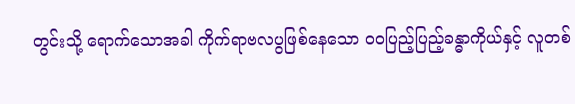တွင်းသို့ ရောက်သောအခါ ကိုက်ရာဗလပွဖြစ်နေသော ၀၀ပြည့်ပြည့်ခန္ဓာကိုယ်နှင့် လူတစ်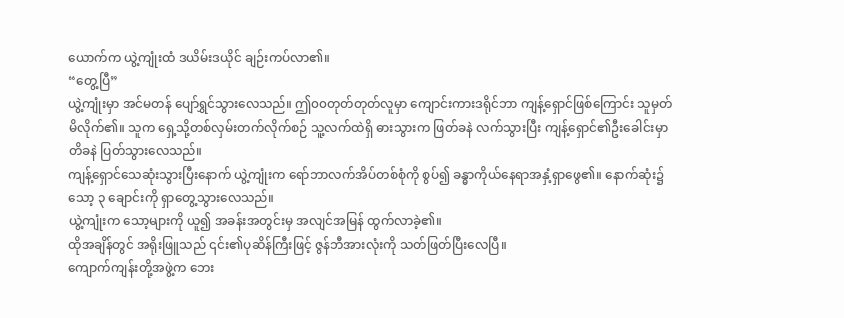ယောက်က ယွဲ့ကျုံးထံ ဒယိမ်းဒယိုင် ချဉ်းကပ်လာ၏။
“တွေ့ပြီ”
ယွဲ့ကျုံးမှာ အင်မတန် ပျော်ရွှင်သွားလေသည်။ ဤ၀၀တုတ်တုတ်လူမှာ ကျောင်းကားဒရိုင်ဘာ ကျန့်ရှောင်ဖြစ်ကြောင်း သူမှတ်မိလိုက်၏။ သူက ရှေ့သို့တစ်လှမ်းတက်လိုက်စဉ် သူ့လက်ထဲရှိ ဓားသွားက ဖြတ်ခနဲ လက်သွားပြီး ကျန့်ရှောင်၏ဦးခေါင်းမှာ တိခနဲ ပြတ်သွားလေသည်။
ကျန့်ရှောင်သေဆုံးသွားပြီးနောက် ယွဲ့ကျုံးက ရော်ဘာလက်အိပ်တစ်စုံကို စွပ်၍ ခန္ဓာကိုယ်နေရာအနှံ့ရှာဖွေ၏။‌ နောက်ဆုံး၌ သော့ ၃ ချောင်းကို ရှာတွေ့သွားလေသည်။
ယွဲ့ကျုံးက သော့များကို ယူ၍ အခန်းအတွင်းမှ အလျင်အမြန် ထွက်လာခဲ့၏။
ထိုအချိန်တွင် အရိုးဖြူသည် ၎င်း၏ပုဆိန်ကြီးဖြင့် ဇွန်ဘီအားလုံးကို သတ်ဖြတ်ပြီးလေပြီ။
ကျောက်ကျန်းတို့အဖွဲ့က‌ ဘေး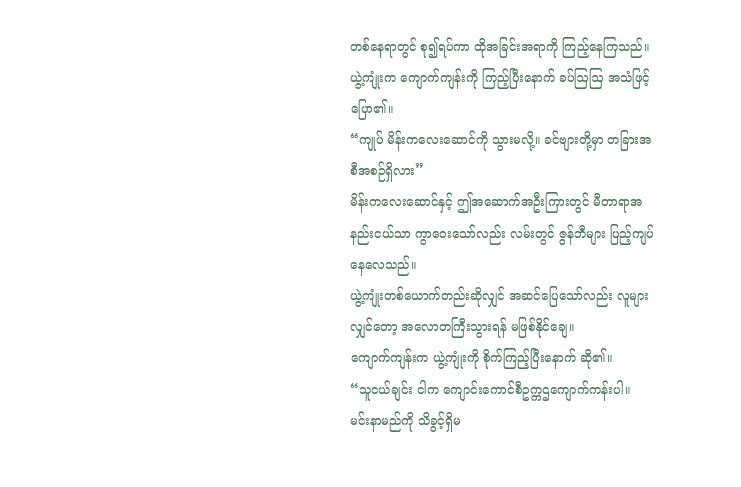တစ်နေရာတွင် စု၍‌ရပ်ကာ ထိုအခြင်းအရာကို ကြည့်နေကြသည်။
ယွဲ့ကျုံးက ကျောက်ကျန်းကို ကြည့်ပြီးနောက် ခပ်ဩဩ အသံဖြင့် ပြော၏။
“ကျုပ် မိန်းကလေးဆောင်ကို သွားမလို့။ ခင်ဗျားတို့မှာ တခြားအစီအစဉ်ရှိလား”
မိန်းကလေးဆောင်နှင့် ဤအဆောက်အဦးကြားတွင် မီတာရာအနည်းငယ်သာ ကွာဝေးသော်လည်း လမ်းတွင် ဇွန်ဘီများ ပြည့်ကျပ်နေလေသည်။
ယွဲ့ကျုံးတစ်ယောက်တည်းဆိုလျှင် အဆင်ပြေသော်လည်း လူများလျှင်တော့ အလောတကြီးသွားရန် မဖြစ်နိုင်ချေ။
ကျောက်ကျန်းက ယွဲ့ကျုံးကို စိုက်ကြည့်ပြီးနောက် ဆို၏။
“သူငယ်ချင်း ငါက ကျောင်းကောင်စီဥက္ကဌကျောက်ကန်းပါ။ မင်းနာမည်ကို သိခွင့်ရှိမ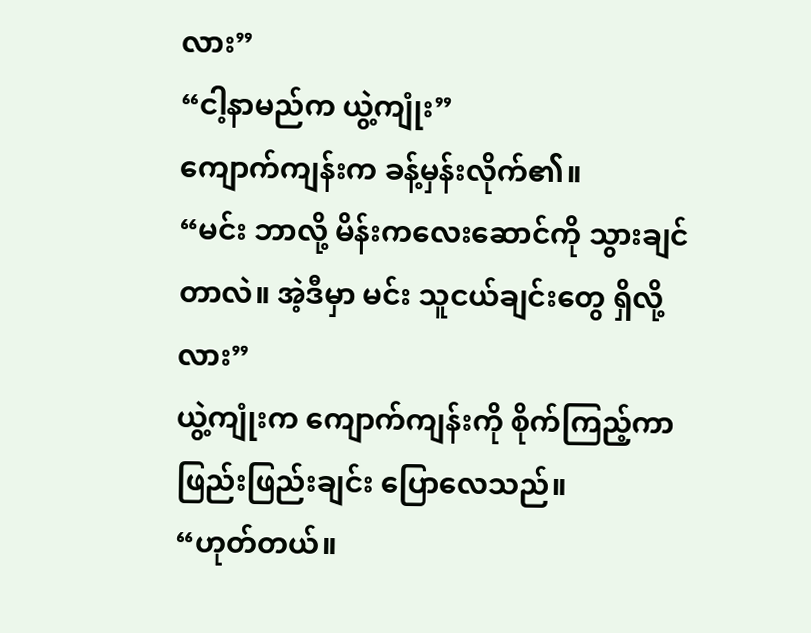လား”
“ငါ့နာမည်က ယွဲ့ကျုံး”
ကျောက်ကျန်းက ခန့်မှန်းလိုက်၏။
“မင်း ဘာလို့ မိန်းကလေးဆောင်ကို သွားချင်တာလဲ။ အဲ့ဒီမှာ မင်း သူငယ်ချင်းတွေ ရှိလို့လား”
ယွဲ့ကျုံးက ကျောက်ကျန်းကို စိုက်ကြည့်ကာ ဖြည်းဖြည်းချင်း ပြောလေသည်။
“ဟုတ်တယ်။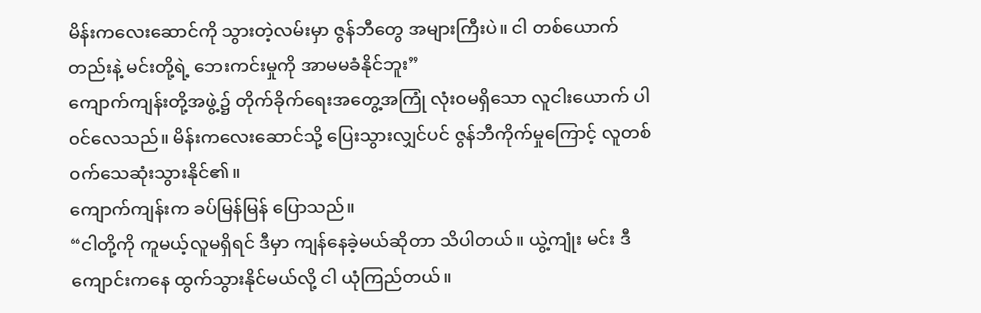မိန်းကလေးဆောင်ကို သွားတဲ့လမ်းမှာ ဇွန်ဘီတွေ အများကြီးပဲ။ ငါ တစ်ယောက်တည်းနဲ့ မင်းတို့ရဲ့ ဘေးကင်းမှုကို အာမမခံနိုင်ဘူး”
ကျောက်ကျန်းတို့အဖွဲ့၌ တိုက်ခိုက်‌ရေးအတွေ့အကြုံ လုံး၀မရှိသော လူငါးယောက် ပါ၀င်လေသည်။ မိန်းကလေးဆောင်သို့ ပြေးသွားလျှင်ပင် ဇွန်ဘီကိုက်မှုကြောင့် လူတစ်၀က်သေဆုံးသွားနိုင်၏။
ကျောက်ကျန်းက ခပ်မြန်မြန် ပြောသည်။
“ငါတို့ကို ကူမယ့်လူမရှိရင် ဒီမှာ ကျန်နေခဲ့မယ်ဆိုတာ သိပါတယ်။ ယွဲ့ကျုံး မင်း ဒီကျောင်းကနေ ထွက်သွားနိုင်မယ်လို့ ငါ ယုံကြည်တယ်။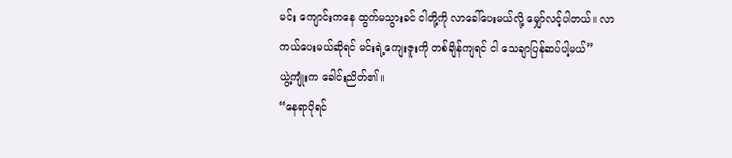မင်း ကျောင်းကနေ ထွက်မသွားခင် ငါတို့ကို လာခေါ်ပေးမယ်လို့ မျှော်လင့်ပါတယ်။ လာကယ်ပေးမယ်ဆိုရင် မင်းရဲ့ကျေးဇူးကို တစ်ချိန်ကျရင် ငါ သေချာပြန်ဆပ်ပါ့မယ်”
ယွဲ့ကျုံးက ခေါင်းညိတ်၏။
“နေရာပိုရင်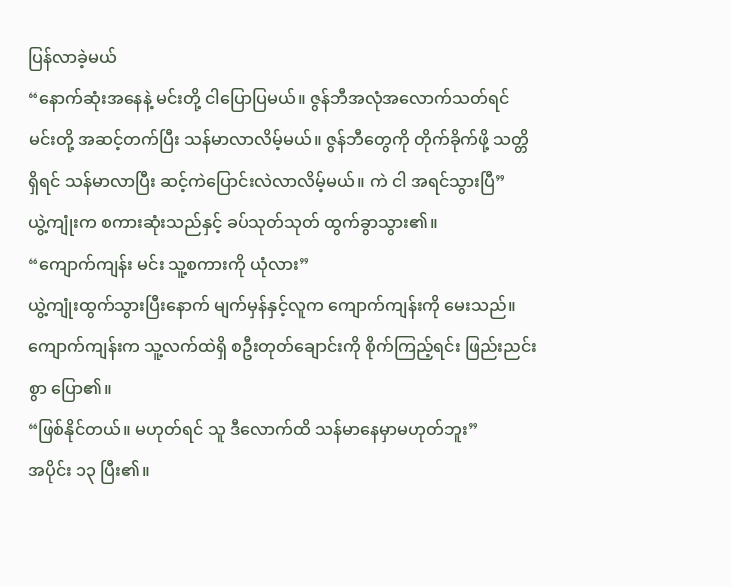ပြန်လာခဲ့မယ်
“နောက်ဆုံးအနေနဲ့ မင်းတို့ ငါပြောပြမယ်။ ဇွန်ဘီအလုံအလောက်သတ်ရင် မင်းတို့ အဆင့်တက်ပြီး သန်မာလာလိမ့်မယ်။ ဇွန်ဘီတွေကို တိုက်ခိုက်ဖို့ သတ္တိရှိရင် သန်မာလာပြီး ဆင့်ကဲပြောင်းလဲလာလိမ့်မယ်။ ကဲ ငါ အရင်သွားပြီ”
ယွဲ့ကျုံးက စကားဆုံးသည်နှင့် ခပ်သုတ်သုတ် ထွက်ခွာသွား၏။
“ကျောက်ကျန်း မင်း သူ့စကားကို ယုံလား”
ယွဲ့ကျုံးထွက်သွားပြီးနောက် မျက်မှန်နှင့်လူက ကျောက်ကျန်းကို မေးသည်။
ကျောက်ကျန်းက သူ့လက်ထဲရှိ စဦးတုတ်ချောင်းကို စိုက်ကြည့်ရင်း ဖြည်းညင်းစွာ ပြော၏။
“ဖြစ်နိုင်တယ်။ မဟုတ်ရင် သူ ဒီလောက်ထိ သန်မာနေမှာမဟုတ်ဘူး”
အပိုင်း ၁၃ ပြီး၏။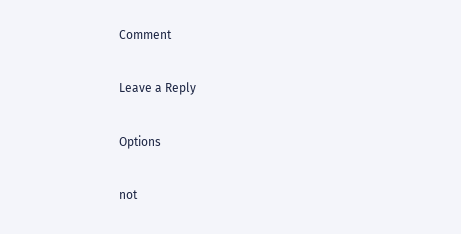Comment

Leave a Reply

Options

not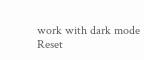work with dark mode
Reset